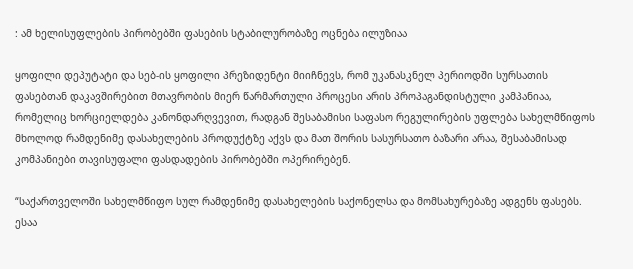: ამ ხელისუფლების პირობებში ფასების სტაბილურობაზე ოცნება ილუზიაა

ყოფილი დეპუტატი და სებ-ის ყოფილი პრეზიდენტი მიიჩნევს, რომ უკანასკნელ პერიოდში სურსათის ფასებთან დაკავშირებით მთავრობის მიერ წარმართული პროცესი არის პროპაგანდისტული კამპანიაა, რომელიც ხორციელდება კანონდარღვევით, რადგან შესაბამისი საფასო რეგულირების უფლება სახელმწიფოს მხოლოდ რამდენიმე დასახელების პროდუქტზე აქვს და მათ შორის სასურსათო ბაზარი არაა, შესაბამისად კომპანიები თავისუფალი ფასდადების პირობებში ოპერირებენ.

“საქართველოში სახელმწიფო სულ რამდენიმე დასახელების საქონელსა და მომსახურებაზე ადგენს ფასებს. ესაა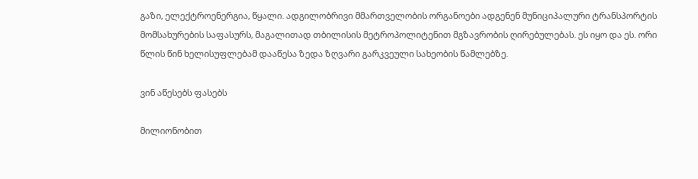გაზი, ელექტროენერგია, წყალი. ადგილობრივი მმართველობის ორგანოები ადგენენ მუნიციპალური ტრანსპორტის მომსახურების საფასურს, მაგალითად თბილისის მეტროპოლიტენით მგზავრობის ღირებულებას. ეს იყო და ეს. ორი წლის წინ ხელისუფლებამ დააწესა ზედა ზღვარი გარკვეული სახეობის წამლებზე.

ვინ აწესებს ფასებს

მილიონობით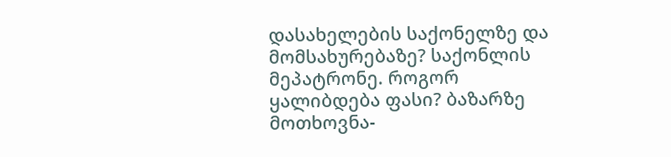დასახელების საქონელზე და მომსახურებაზე? საქონლის მეპატრონე. როგორ ყალიბდება ფასი? ბაზარზე მოთხოვნა-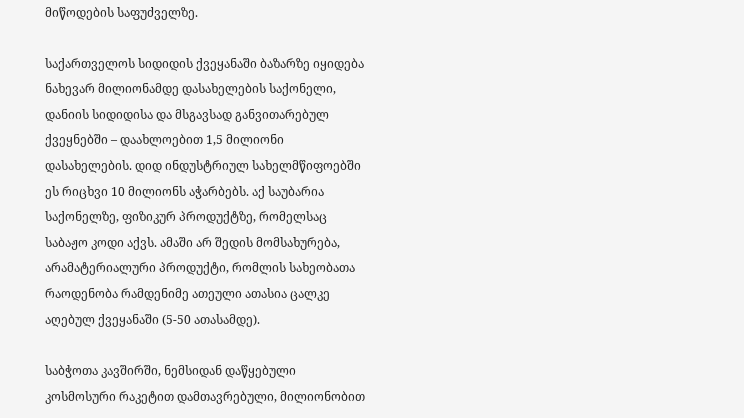მიწოდების საფუძველზე.

საქართველოს სიდიდის ქვეყანაში ბაზარზე იყიდება ნახევარ მილიონამდე დასახელების საქონელი, დანიის სიდიდისა და მსგავსად განვითარებულ ქვეყნებში – დაახლოებით 1,5 მილიონი დასახელების. დიდ ინდუსტრიულ სახელმწიფოებში ეს რიცხვი 10 მილიონს აჭარბებს. აქ საუბარია საქონელზე, ფიზიკურ პროდუქტზე, რომელსაც საბაჟო კოდი აქვს. ამაში არ შედის მომსახურება, არამატერიალური პროდუქტი, რომლის სახეობათა რაოდენობა რამდენიმე ათეული ათასია ცალკე აღებულ ქვეყანაში (5-50 ათასამდე).

საბჭოთა კავშირში, ნემსიდან დაწყებული კოსმოსური რაკეტით დამთავრებული, მილიონობით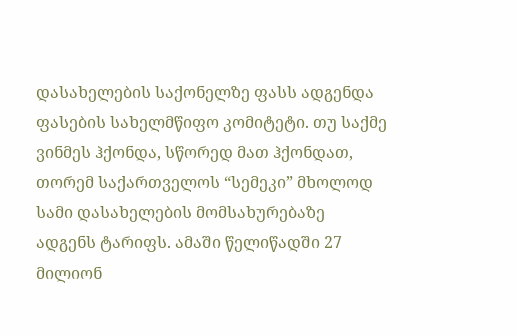დასახელების საქონელზე ფასს ადგენდა ფასების სახელმწიფო კომიტეტი. თუ საქმე ვინმეს ჰქონდა, სწორედ მათ ჰქონდათ, თორემ საქართველოს “სემეკი” მხოლოდ სამი დასახელების მომსახურებაზე ადგენს ტარიფს. ამაში წელიწადში 27 მილიონ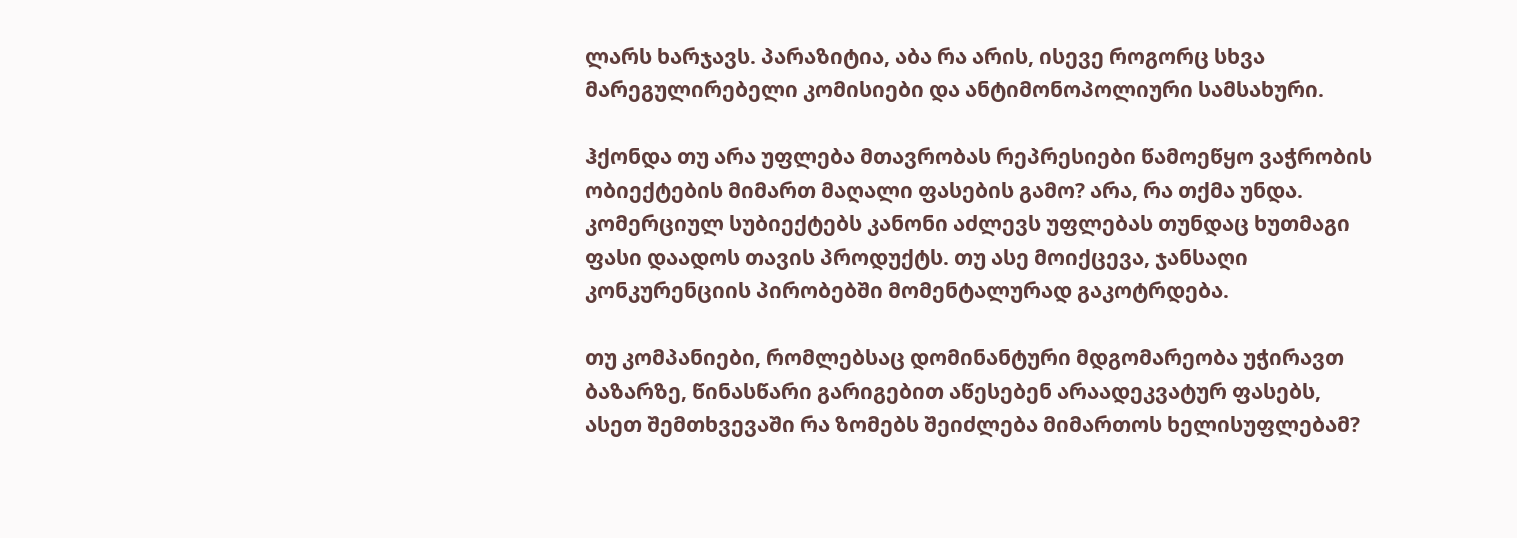ლარს ხარჯავს. პარაზიტია, აბა რა არის, ისევე როგორც სხვა მარეგულირებელი კომისიები და ანტიმონოპოლიური სამსახური.

ჰქონდა თუ არა უფლება მთავრობას რეპრესიები წამოეწყო ვაჭრობის ობიექტების მიმართ მაღალი ფასების გამო? არა, რა თქმა უნდა. კომერციულ სუბიექტებს კანონი აძლევს უფლებას თუნდაც ხუთმაგი ფასი დაადოს თავის პროდუქტს. თუ ასე მოიქცევა, ჯანსაღი კონკურენციის პირობებში მომენტალურად გაკოტრდება.

თუ კომპანიები, რომლებსაც დომინანტური მდგომარეობა უჭირავთ ბაზარზე, წინასწარი გარიგებით აწესებენ არაადეკვატურ ფასებს, ასეთ შემთხვევაში რა ზომებს შეიძლება მიმართოს ხელისუფლებამ?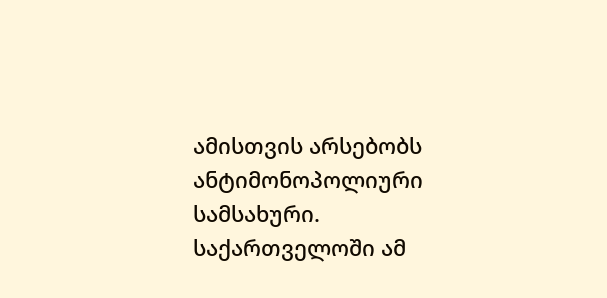ამისთვის არსებობს ანტიმონოპოლიური სამსახური. საქართველოში ამ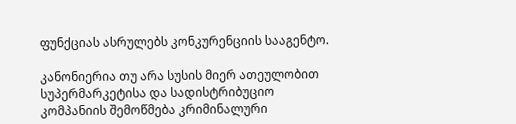ფუნქციას ასრულებს კონკურენციის სააგენტო.

კანონიერია თუ არა სუსის მიერ ათეულობით სუპერმარკეტისა და სადისტრიბუციო კომპანიის შემოწმება კრიმინალური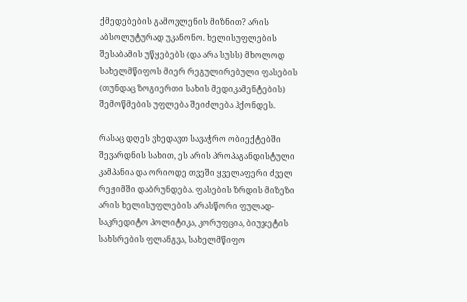ქმედებების გამოვლენის მიზნით? არის აბსოლუტურად უკანონო. ხელისუფლების შესაბამის უწყებებს (და არა სუსს) მხოლოდ სახელმწიფოს მიერ რეგულირებული ფასების (თუნდაც ზოგიერთი სახის მედიკამენტების) შემოწმების უფლება შეიძლება ჰქონდეს.

რასაც დღეს ვხედავთ სავაჭრო ობიექტებში შევარდნის სახით, ეს არის პროპაგანდისტული კამპანია და ორიოდე თვეში ყველაფერი ძველ რეჟიმში დაბრუნდება. ფასების ზრდის მიზეზი არის ხელისუფლების არასწორი ფულად-საკრედიტო პოლიტიკა, კორუფცია, ბიუჯეტის სახსრების ფლანგვა, სახელმწიფო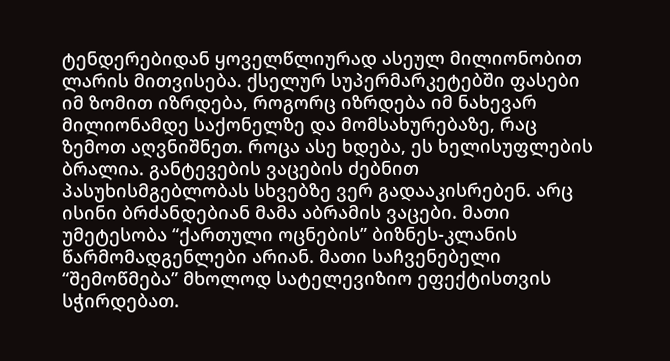ტენდერებიდან ყოველწლიურად ასეულ მილიონობით ლარის მითვისება. ქსელურ სუპერმარკეტებში ფასები იმ ზომით იზრდება, როგორც იზრდება იმ ნახევარ მილიონამდე საქონელზე და მომსახურებაზე, რაც ზემოთ აღვნიშნეთ. როცა ასე ხდება, ეს ხელისუფლების ბრალია. განტევების ვაცების ძებნით პასუხისმგებლობას სხვებზე ვერ გადააკისრებენ. არც ისინი ბრძანდებიან მამა აბრამის ვაცები. მათი უმეტესობა “ქართული ოცნების” ბიზნეს-კლანის წარმომადგენლები არიან. მათი საჩვენებელი “შემოწმება” მხოლოდ სატელევიზიო ეფექტისთვის სჭირდებათ.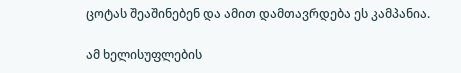ცოტას შეაშინებენ და ამით დამთავრდება ეს კამპანია.

ამ ხელისუფლების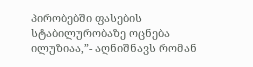პირობებში ფასების სტაბილურობაზე ოცნება ილუზიაა,”- აღნიშნავს რომან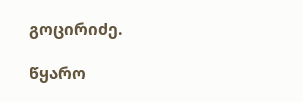გოცირიძე.

წყარო